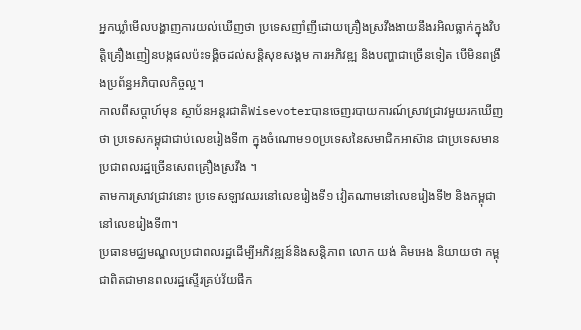អ្នកឃ្លាំមើលបង្ហាញការយល់ឃើញថា ប្រទេសញាំញីដោយគ្រឿងស្រវឹងងាយនឹងរអិលធ្លាក់ក្នុងវិបត្តិគ្រឿងញៀនបង្កផលប៉ះទង្គិចដល់សន្តិសុខសង្គម ការអភិវឌ្ឍ និងបញ្ហាជាច្រើនទៀត បើមិនពង្រឹងប្រព័ន្ធអភិបាលកិច្ចល្អ។
កាលពីសប្តាហ៍មុន ស្ថាប័នអន្តរជាតិWisevoterបានចេញរបាយការណ៍ស្រាវជ្រាវមួយរកឃើញថា ប្រទេសកម្ពុជាជាប់លេខរៀងទី៣ ក្នុងចំណោម១០ប្រទេសនៃសមាជិកអាស៊ាន ជាប្រទេសមានប្រជាពលរដ្ឋច្រើនសេពគ្រឿងស្រវឹង ។
តាមការស្រាវជ្រាវនោះ ប្រទេសឡាវឈរនៅលេខរៀងទី១ វៀតណាមនៅលេខរៀងទី២ និងកម្ពុជានៅលេខរៀងទី៣។
ប្រធានមជ្ឈមណ្ឌលប្រជាពលរដ្ឋដើម្បីអភិវឌ្ឍន៍និងសន្តិភាព លោក យង់ គិមអេង និយាយថា កម្ពុជាពិតជាមានពលរដ្ឋស្ទើរគ្រប់វ័យផឹក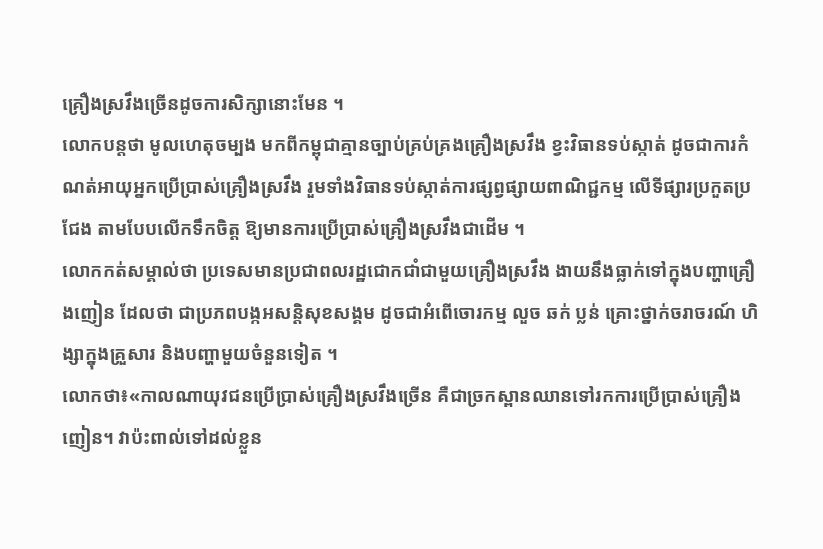គ្រឿងស្រវឹងច្រើនដូចការសិក្សានោះមែន ។
លោកបន្តថា មូលហេតុចម្បង មកពីកម្ពុជាគ្មានច្បាប់គ្រប់គ្រងគ្រឿងស្រវឹង ខ្វះវិធានទប់ស្កាត់ ដូចជាការកំណត់អាយុអ្នកប្រើប្រាស់គ្រឿងស្រវឹង រួមទាំងវិធានទប់ស្កាត់ការផ្សព្វផ្សាយពាណិជ្ជកម្ម លើទីផ្សារប្រកួតប្រជែង តាមបែបលើកទឹកចិត្ត ឱ្យមានការប្រើប្រាស់គ្រឿងស្រវឹងជាដើម ។
លោកកត់សម្គាល់ថា ប្រទេសមានប្រជាពលរដ្ឋជោកជាំជាមួយគ្រឿងស្រវឹង ងាយនឹងធ្លាក់ទៅក្នុងបញ្ហាគ្រឿងញៀន ដែលថា ជាប្រភពបង្កអសន្តិសុខសង្គម ដូចជាអំពើចោរកម្ម លួច ឆក់ ប្លន់ គ្រោះថ្នាក់ចរាចរណ៍ ហិង្សាក្នុងគ្រួសារ និងបញ្ហាមួយចំនួនទៀត ។
លោកថា៖«កាលណាយុវជនប្រើប្រាស់គ្រឿងស្រវឹងច្រើន គឺជាច្រកស្ពានឈានទៅរកការប្រើប្រាស់គ្រឿងញៀន។ វាប៉ះពាល់ទៅដល់ខ្លួន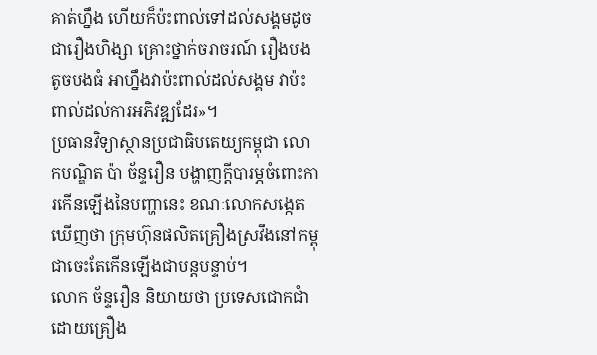គាត់ហ្នឹង ហើយក៏ប៉ះពាល់ទៅដល់សង្គមដូចជារឿងហិង្សា គ្រោះថ្នាក់ចរាចរណ៍ រឿងបងតូចបងធំ អាហ្នឹងវាប៉ះពាល់ដល់សង្គម វាប៉ះពាល់ដល់ការអភិវឌ្ឍដែរ»។
ប្រធានវិទ្យាស្ថានប្រជាធិបតេយ្យកម្ពុជា លោកបណ្ឌិត ប៉ា ច័ន្ទរឿន បង្ហាញក្តីបារម្ភចំពោះការកើនឡើងនៃបញ្ហានេះ ខណៈលោកសង្កេតឃើញថា ក្រុមហ៊ុនផលិតគ្រឿងស្រវឹងនៅកម្ពុជាចេះតែកើនឡើងជាបន្តបន្ទាប់។
លោក ច័ន្ទរឿន និយាយថា ប្រទេសជោកជាំដោយគ្រឿង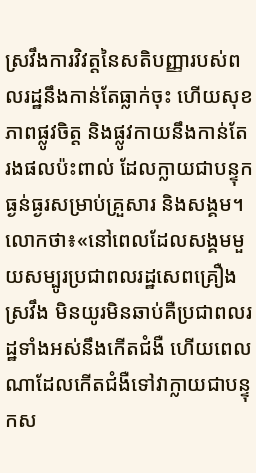ស្រវឹងការវិវត្តនៃសតិបញ្ញារបស់ពលរដ្ឋនឹងកាន់តែធ្លាក់ចុះ ហើយសុខភាពផ្លូវចិត្ត និងផ្លូវកាយនឹងកាន់តែរងផលប៉ះពាល់ ដែលក្លាយជាបន្ទុកធ្ងន់ធ្ងរសម្រាប់គ្រួសារ និងសង្គម។
លោកថា៖«នៅពេលដែលសង្គមមួយសម្បូរប្រជាពលរដ្ឋសេពគ្រឿងស្រវឹង មិនយូរមិនឆាប់គឺប្រជាពលរដ្ឋទាំងអស់នឹងកើតជំងឺ ហើយពេលណាដែលកើតជំងឺទៅវាក្លាយជាបន្ទុកស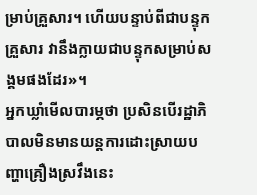ម្រាប់គ្រួសារ។ ហើយបន្ទាប់ពីជាបន្ទុកគ្រួសារ វានឹងក្លាយជាបន្ទុកសម្រាប់សង្គមផងដែរ»។
អ្នកឃ្លាំមើលបារម្ភថា ប្រសិនបើរដ្ឋាភិបាលមិនមានយន្តការដោះស្រាយបញ្ហាគ្រឿងស្រវឹងនេះ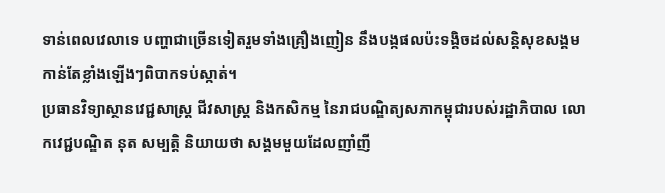ទាន់ពេលវេលាទេ បញ្ហាជាច្រើនទៀតរួមទាំងគ្រឿងញៀន នឹងបង្កផលប៉ះទង្គិចដល់សន្តិសុខសង្គម កាន់តែខ្លាំងឡើងៗពិបាកទប់ស្កាត់។
ប្រធានវិទ្យាស្ថានវេជ្ជសាស្ត្រ ជីវសាស្ត្រ និងកសិកម្ម នៃរាជបណ្ឌិត្យសភាកម្ពុជារបស់រដ្ឋាភិបាល លោកវេជ្ជបណ្ឌិត នុត សម្បត្តិ និយាយថា សង្គមមួយដែលញាំញី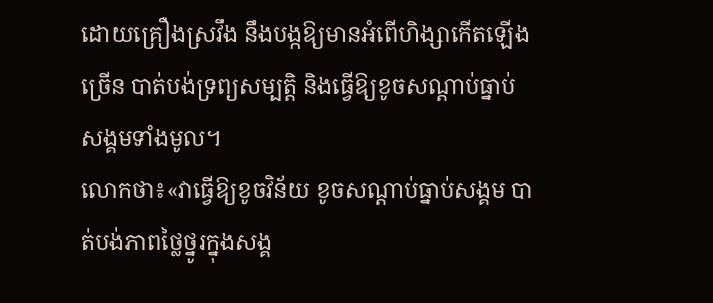ដោយគ្រឿងស្រវឹង នឹងបង្កឱ្យមានអំពើហិង្សាកើតឡើងច្រើន បាត់បង់ទ្រព្យសម្បត្តិ និងធ្វើឱ្យខូចសណ្តាប់ធ្នាប់សង្គមទាំងមូល។
លោកថា៖«វាធ្វើឱ្យខូចវិន័យ ខូចសណ្តាប់ធ្នាប់សង្គម បាត់បង់ភាពថ្លៃថ្នូរក្នុងសង្គ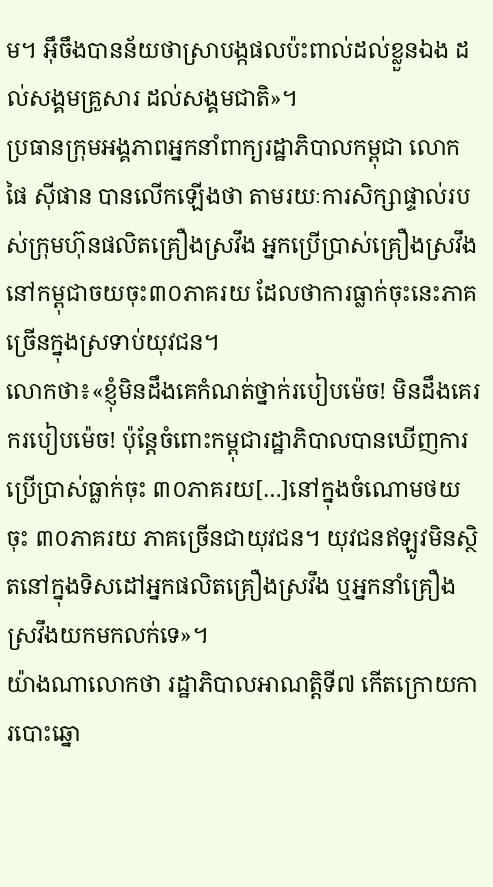ម។ អ៊ឹចឹងបានន័យថាស្រាបង្កផលប៉ះពាល់ដល់ខ្លួនឯង ដល់សង្គមគ្រួសារ ដល់សង្គមជាតិ»។
ប្រធានក្រុមអង្គភាពអ្នកនាំពាក្យរដ្ឋាភិបាលកម្ពុជា លោក ផៃ ស៊ីផាន បានលើកឡើងថា តាមរយៈការសិក្សាផ្ទាល់របស់ក្រុមហ៊ុនផលិតគ្រឿងស្រវឹង អ្នកប្រើប្រាស់គ្រឿងស្រវឹងនៅកម្ពុជាចយចុះ៣០ភាគរយ ដែលថាការធ្លាក់ចុះនេះភាគច្រើនក្នុងស្រទាប់យុវជន។
លោកថា៖«ខ្ញុំមិនដឹងគេកំណត់ថ្នាក់របៀបម៉េច! មិនដឹងគេរករបៀបម៉េច! ប៉ុន្តែចំពោះកម្ពុជារដ្ឋាភិបាលបានឃើញការប្រើប្រាស់ធ្លាក់ចុះ ៣០ភាគរយ[…]នៅក្នុងចំណោមថយចុះ ៣០ភាគរយ ភាគច្រើនជាយុវជន។ យុវជនឥឡូវមិនស្ថិតនៅក្នុងទិសដៅអ្នកផលិតគ្រឿងស្រវឹង ឬអ្នកនាំគ្រឿងស្រវឹងយកមកលក់ទេ»។
យ៉ាងណាលោកថា រដ្ឋាភិបាលអាណត្តិទី៧ កើតក្រោយការបោះឆ្នោ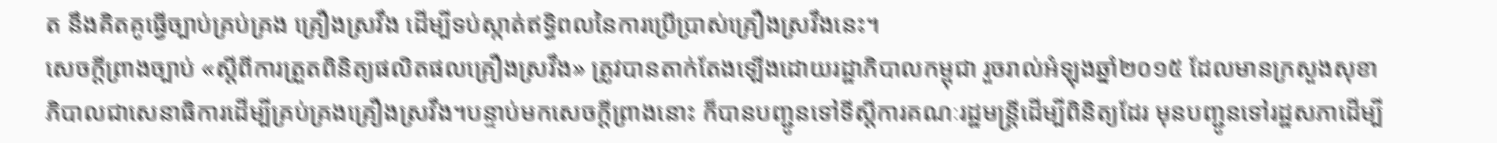ត នឹងគិតគូធ្វើច្បាប់គ្រប់គ្រង គ្រឿងស្រវឹង ដើម្បីទប់ស្កាត់ឥទ្ធិពលនៃការប្រើប្រាស់គ្រឿងស្រវឹងនេះ។
សេចក្ដីព្រាងច្បាប់ «ស្តីពីការត្រួតពិនិត្យផលិតផលគ្រឿងស្រវឹង» ត្រូវបានតាក់តែងឡើងដោយរដ្ឋាភិបាលកម្ពុជា រួចរាល់អំឡុងឆ្នាំ២០១៥ ដែលមានក្រសួងសុខាភិបាលជាសេនាធិការដើម្បីគ្រប់គ្រងគ្រឿងស្រវឹង។បន្ទាប់មកសេចក្តីព្រាងនោះ ក៏បានបញ្ជូនទៅទីស្តីការគណៈរដ្ឋមន្ត្រីដើម្បីពិនិត្យដែរ មុនបញ្ជូនទៅរដ្ឋសភាដើម្បី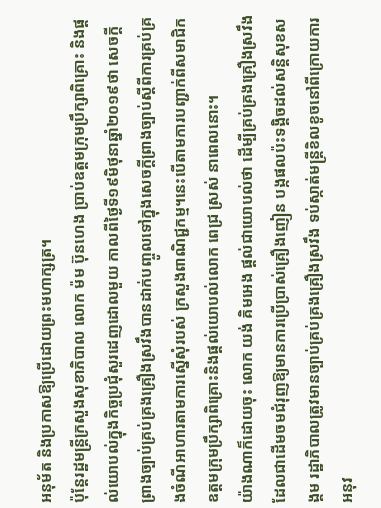អនុម័ត និងប្រកាសឱ្យប្រើដោយព្រះមហាក្សត្រ។
ប៉ុន្តែរដ្ឋមន្ត្រីក្រសួងសុខាភិបាល លោក ម៉ម ប៊ុនហេង ប្រាប់ឧត្តមក្រុមប្រឹក្សាពិគ្រោះ និងផ្ដល់យោបល់ក្នុងកិច្ចប្រជុំសួរដេញដោលមួយ កាលពីថ្ងៃទី១៩មិថុនាឆ្នាំ២០១៩ថា សេចក្ដីព្រាងច្បាប់គ្រប់គ្រងគ្រឿងស្រវឹងបានដាក់បញ្ចូលទៅក្នុងសេចក្ដីព្រាងច្បាប់ស្តីពីការគ្រប់គ្រងចំណីអាហារតាមការស្នើសុំរបស់ ក្រសួងពាណិជ្ជកម្ម។នេះបើតាមការបញ្ជាក់ពីសមាជិកឧត្តមក្រុមប្រឹក្សាពិគ្រោះនិងផ្តល់យោបល់លោក ពេជ្រ ស្រស់ នាពេលនោះ។
យ៉ាងណាក៏ដោយចុះ លោក យង់ គិមអេង ផ្តល់ជាយោបល់ថា ដើម្បីគ្រប់គ្រងគ្រឿងស្រវឹង ដែលជាដើមចមជំរុញឱ្យមានការប្រើប្រាស់គ្រឿងញៀន បង្កផលប៉ះទង្គិចដល់សន្តិសុខសង្គម រដ្ឋាភិបាលត្រូវមានច្បាប់គ្រប់គ្រងគ្រឿងស្រវឹង ទប់ស្កាត់មន្ត្រីខិលខូចនៅពីក្រោយការអនុវ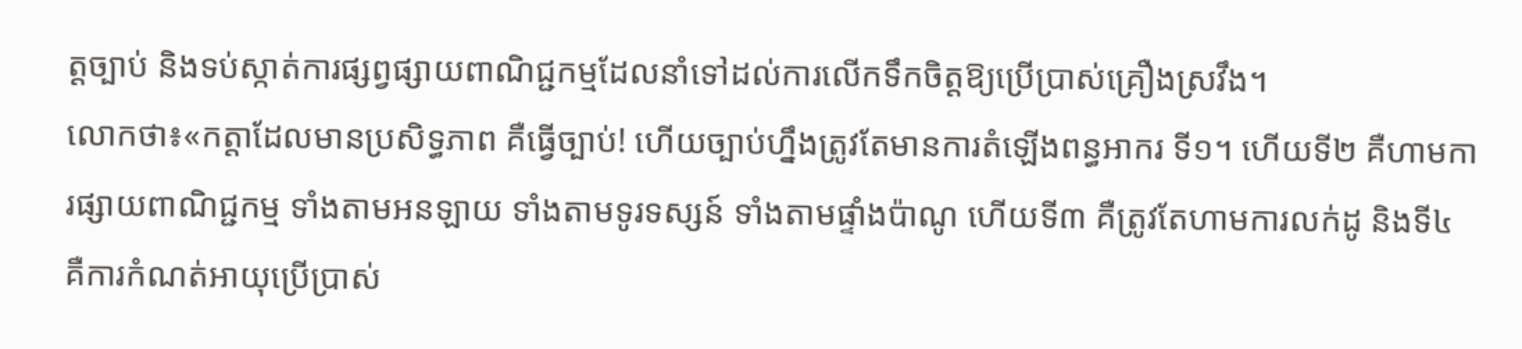ត្តច្បាប់ និងទប់ស្កាត់ការផ្សព្វផ្សាយពាណិជ្ជកម្មដែលនាំទៅដល់ការលើកទឹកចិត្តឱ្យប្រើប្រាស់គ្រឿងស្រវឹង។
លោកថា៖«កត្តាដែលមានប្រសិទ្ធភាព គឺធ្វើច្បាប់! ហើយច្បាប់ហ្នឹងត្រូវតែមានការតំឡើងពន្ធអាករ ទី១។ ហើយទី២ គឺហាមការផ្សាយពាណិជ្ជកម្ម ទាំងតាមអនឡាយ ទាំងតាមទូរទស្សន៍ ទាំងតាមផ្ទាំងប៉ាណូ ហើយទី៣ គឺត្រូវតែហាមការលក់ដូ និងទី៤ គឺការកំណត់អាយុប្រើប្រាស់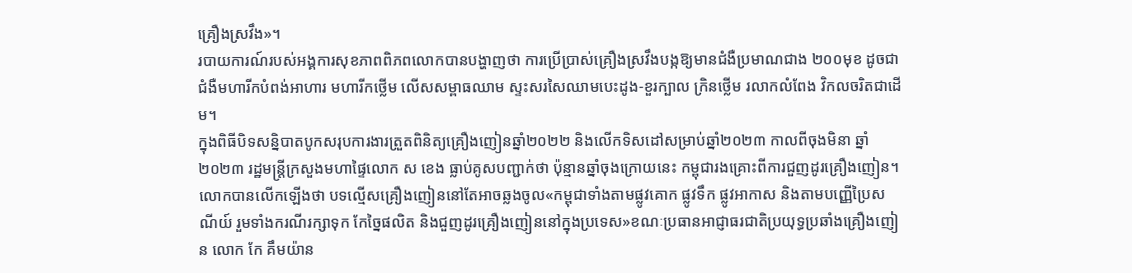គ្រឿងស្រវឹង»។
របាយការណ៍របស់អង្គការសុខភាពពិភពលោកបានបង្ហាញថា ការប្រើប្រាស់គ្រឿងស្រវឹងបង្កឱ្យមានជំងឺប្រមាណជាង ២០០មុខ ដូចជាជំងឺមហារីកបំពង់អាហារ មហារីកថ្លើម លើសសម្ពាធឈាម ស្ទះសរសៃឈាមបេះដូង-ខួរក្បាល ក្រិនថ្លើម រលាកលំពែង វិកលចរិតជាដើម។
ក្នុងពិធីបិទសន្និបាតបូកសរុបការងារត្រួតពិនិត្យគ្រឿងញៀនឆ្នាំ២០២២ និងលើកទិសដៅសម្រាប់ឆ្នាំ២០២៣ កាលពីចុងមិនា ឆ្នាំ២០២៣ រដ្ឋមន្ត្រីក្រសួងមហាផ្ទៃលោក ស ខេង ធ្លាប់គូសបញ្ជាក់ថា ប៉ុន្មានឆ្នាំចុងក្រោយនេះ កម្ពុជារងគ្រោះពីការជួញដូរគ្រឿងញៀន។
លោកបានលើកឡើងថា បទល្មើសគ្រឿងញៀននៅតែអាចឆ្លងចូល«កម្ពុជាទាំងតាមផ្លូវគោក ផ្លូវទឹក ផ្លូវអាកាស និងតាមបញ្ញើប្រៃសណីយ៍ រួមទាំងករណីរក្សាទុក កែច្នៃផលិត និងជួញដូរគ្រឿងញៀននៅក្នុងប្រទេស»ខណៈប្រធានអាជ្ញាធរជាតិប្រយុទ្ធប្រឆាំងគ្រឿងញៀន លោក កែ គឹមយ៉ាន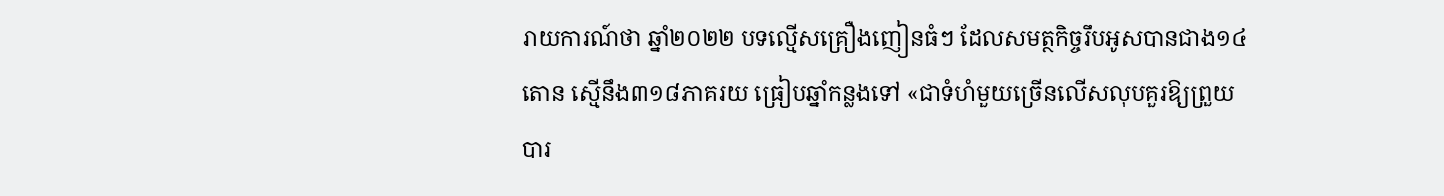រាយការណ៍ថា ឆ្នាំ២០២២ បទល្មើសគ្រឿងញៀនធំៗ ដែលសមត្ថកិច្ចរឹបអូសបានជាង១៤តោន ស្មើនឹង៣១៨ភាគរយ ធ្រៀបឆ្នាំកន្លងទៅ «ជាទំហំមួយច្រើនលើសលុបគួរឱ្យព្រួយបារ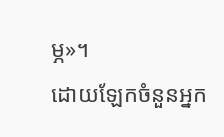ម្ភ»។
ដោយឡែកចំនួនអ្នក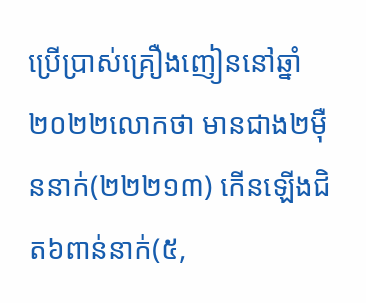ប្រើប្រាស់គ្រឿងញៀននៅឆ្នាំ២០២២លោកថា មានជាង២ម៉ឺននាក់(២២២១៣) កើនឡើងជិត៦ពាន់នាក់(៥,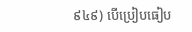៩៤៩) បើប្រៀបធៀប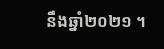នឹងឆ្នាំ២០២១ ។